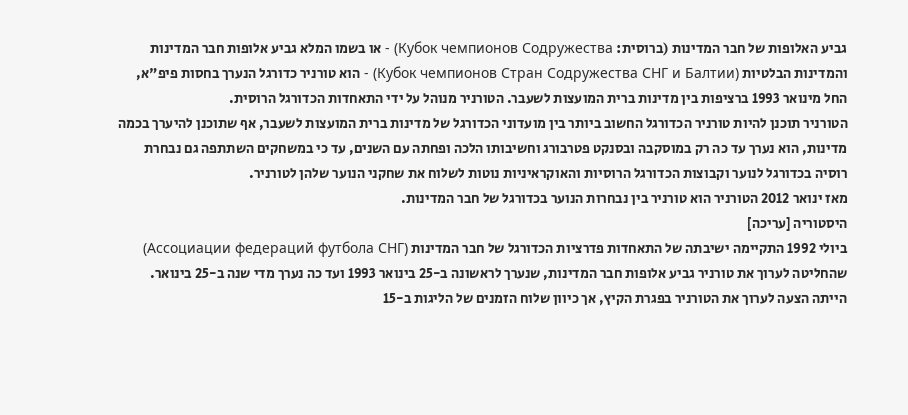גביע האלופות של חבר המדינות (ברוסית: Кубок чемпионов Содружества) - או בשמו המלא גביע אלופות חבר המדינות והמדינות הבלטיות (Кубок чемпионов Стран Содружества СНГ и Балтии) - הוא טורניר כדורגל הנערך בחסות פיפ"א, החל מינואר 1993 ברציפות בין מדינות ברית המועצות לשעבר. הטורניר מנוהל על ידי התאחדות הכדורגל הרוסית.
הטורניר תוכנן להיות טורניר הכדורגל החשוב ביותר בין מועדוני הכדורגל של מדינות ברית המועצות לשעבר, אף שתוכנן להיערך בכמה מדינות, הוא נערך עד כה רק במוסקבה ובסנקט פטרבורג וחשיבותו הלכה ופחתה עם השנים, עד כי במשחקים השתתפה גם נבחרת רוסיה בכדורגל לנוער וקבוצות הכדורגל הרוסיות והאוקראיניות נוטות לשלוח את שחקני הנוער שלהן לטורניר.
מאז ינואר 2012 הטורניר הוא טורניר בין נבחרות הנוער בכדורגל של חבר המדינות.
היסטוריה [עריכה]
ביולי 1992 התקיימה ישיבתה של התאחדות פדרציות הכדורגל של חבר המדינות (Ассоциации федераций футбола СНГ) שהחליטה לערוך את טורניר גביע אלופות חבר המדינות, שנערך לראשונה ב-25 בינואר 1993 ועד כה נערך מדי שנה ב-25 בינואר.
הייתה הצעה לערוך את הטורניר בפגרת הקיץ, אך כיוון שלוח הזמנים של הליגות ב-15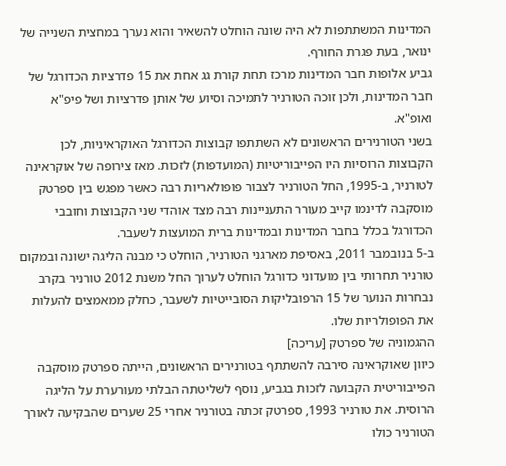המדינות המשתתפות לא היה שונה הוחלט להשאיר והוא נערך במחצית השנייה של ינואר, בעת פגרת החורף.
גביע אלופות חבר המדינות מרכז תחת קורת גג אחת את 15 פדרציות הכדורגל של חבר המדינות, ולכן זוכה הטורניר לתמיכה וסיוע של אותן פדרציות ושל פיפ"א ואופ"א.
בשני הטורנירים הראשונים לא השתתפו קבוצות הכדורגל האוקראיניות, לכן הקבוצות הרוסיות היו הפייבוריטיות (המועדפות) לזכות. מאז צירופה של אוקראינה לטורניר, ב-1995, החל הטורניר לצבור פופולאריות רבה כאשר מפגש בין ספרטק מוסקבה לדינמו קייב מעורר התעניינות רבה מצד אוהדי שני הקבוצות וחובבי הכדורגל בכלל בחבר המדינות ובמדינות ברית המועצות לשעבר.
ב-5 בנובמבר 2011, באסיפת מארגני הטורניר, הוחלט כי מבנה הליגה ישונה ובמקום טורניר תחרותי בין מועדוני כדורגל הוחלט לערוך החל משנת 2012 טורניר בקרב נבחרות הנוער של 15 הרפובליקות הסובייטיות לשעבר, כחלק ממאמצים להעלות את הפופולריות שלו.
ההגמוניה של ספרטק [עריכה]
כיוון שאוקראינה סירבה להשתתף בטורנירים הראשונים, הייתה ספרטק מוסקבה הפייבוריטית הקבועה לזכות בגביע, נוסף לשליטתה הבלתי מעורערת על הליגה הרוסית. את טורניר 1993, ספרטק זכתה בטורניר אחרי 25 שערים שהבקיעה לאורך הטורניר כולו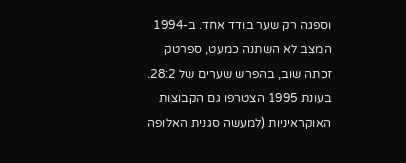וספגה רק שער בודד אחד. ב-1994 המצב לא השתנה כמעט, ספרטק זכתה שוב, בהפרש שערים של 28:2. בעונת 1995 הצטרפו גם הקבוצות האוקראיניות (למעשה סגנית האלופה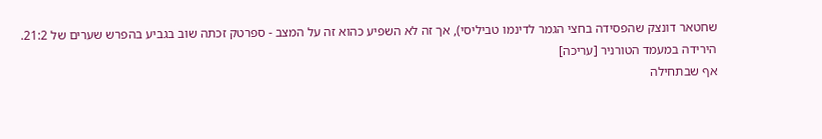שחטאר דונצק שהפסידה בחצי הגמר לדינמו טביליסי), אך זה לא השפיע כהוא זה על המצב - ספרטק זכתה שוב בגביע בהפרש שערים של 21:2.
הירידה במעמד הטורניר [עריכה]
אף שבתחילה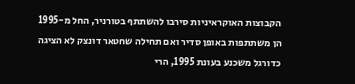הקבוצות האוקראיניות סירבו להשתתף בטורניר, החל מ-1995 הן משתתפות באופן סדיר ואם תחילה שחטאר דונצק לא הציגה כדורגל משכנע בעונת 1995, הרי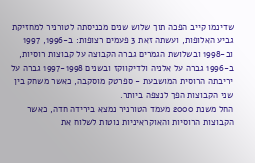שדינמו קייב הפכה תוך שלוש שנים מכניסתה לטורניר למחזיקת גביע האלופות, ועשתה זאת 3 פעמים רצופות: ב-1996, 1997 וב-1998 ובשלושת הגמרים גברה הקבוצה על קבוצות רוסיות, ב-1996 גברה על אלניה ולדיקווקז ובשנים 1997-1998 גברה על יריבתה הרוסית המושבעת - ספרטק מוסקבה, כאשר משחק בין שני הקבוצות הפך לנצפה ביותר.
החל משנת 2000 מעמד הטורניר נמצא בירידה חדה, כאשר הקבוצות הרוסיות והאוקראיניות נוטות לשלוח את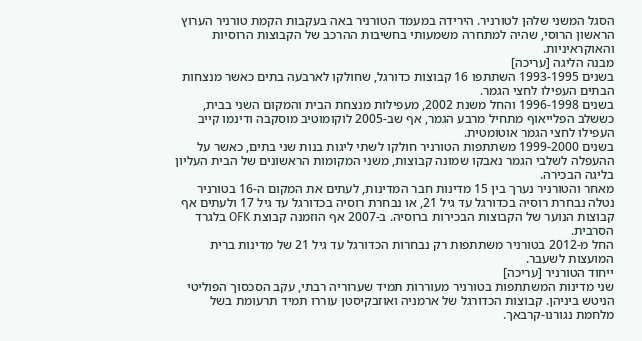הסגל המשני שלהן לטורניר. הירידה במעמד הטורניר באה בעקבות הקמת טורניר הערוץ הראשון הרוסי, שהיה למתחרה משמעותי בחשיבות ההרכב של הקבוצות הרוסיות והאוקראיניות.
מבנה הליגה [עריכה]
בשנים 1993-1995 השתתפו 16 קבוצות כדורגל, שחולקו לארבעה בתים כאשר מנצחות הבתים העפילו לחצי הגמר.
בשנים 1996-1998 והחל משנת 2002, מעפילות מנצחת הבית והמקום השני בבית, כששלב הפלייאוף מתחיל מרבע הגמר, אף שב-2005 לוקומוטיב מוסקבה ודינמו קייב העפילו לחצי הגמר אוטומטית.
בשנים 1999-2000 משתתפות הטורניר חולקו לשתי ליגות בנות שני בתים, כאשר על ההעפלה לשלבי הגמר נאבקו שמונה קבוצות, משני המקומות הראשונים של הבית העליון בליגה הבכירה.
מאחר והטורניר נערך בין 15 מדינות חבר המדינות, לעתים את המקום ה-16 בטורניר נטלה נבחרת רוסיה בכדורגל עד גיל 21, או נבחרת רוסיה בכדורגל עד גיל 17 ולעתים אף קבוצות הנוער של הקבוצות הבכירות ברוסיה. ב-2007 אף הוזמנה קבוצת OFK בלגרד הסרבית.
החל מ-2012 בטורניר משתתפות רק נבחרות הכדורגל עד גיל 21 של מדינות ברית המועצות לשעבר.
ייחוד הטורניר [עריכה]
שני מדינות המשתתפות בטורניר מעוררות תמיד שערוריה רבתי, עקב הסכסוך הפוליטי הניטש ביניהן. קבוצות הכדורגל של ארמניה ואוזבקיסטן עוררו תמיד תרעומת בשל מלחמת נגורנו-קרבאך.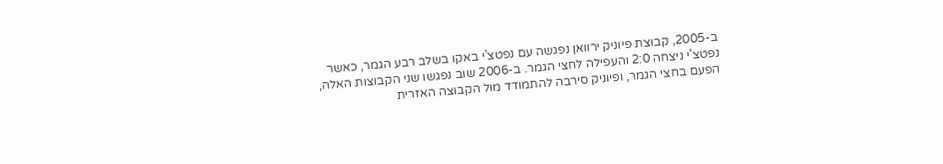ב-2005, קבוצת פיוניק ירוואן נפגשה עם נפטצ'י באקו בשלב רבע הגמר, כאשר נפטצ'י ניצחה 2:0 והעפילה לחצי הגמר. ב-2006 שוב נפגשו שני הקבוצות האלה, הפעם בחצי הגמר, ופיוניק סירבה להתמודד מול הקבוצה האזרית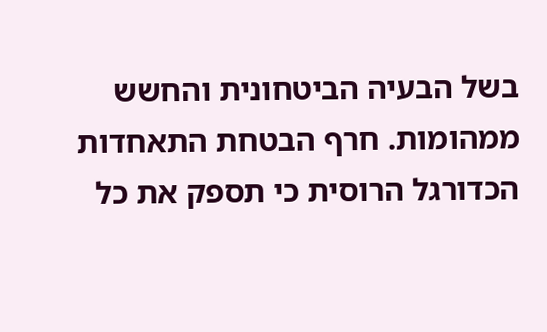בשל הבעיה הביטחונית והחשש ממהומות. חרף הבטחת התאחדות הכדורגל הרוסית כי תספק את כל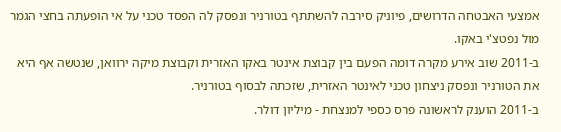אמצעי האבטחה הדרושים, פיוניק סירבה להשתתף בטורניר ונפסק לה הפסד טכני על אי הופעתה בחצי הגמר מול נפטצ'י באקו.
ב-2011 שוב אירע מקרה דומה הפעם בין קבוצת אינטר באקו האזרית וקבוצת מיקה ירוואן, שנטשה אף היא את הטורניר ונפסק ניצחון טכני לאינטר האזרית, שזכתה לבסוף בטורניר.
ב-2011 הוענק לראשונה פרס כספי למנצחת - מיליון דולר.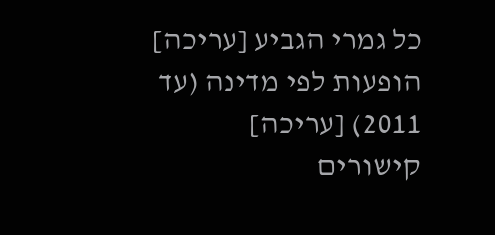כל גמרי הגביע [עריכה]
הופעות לפי מדינה (עד 2011) [עריכה]
קישורים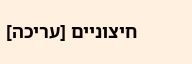חיצוניים [עריכה]